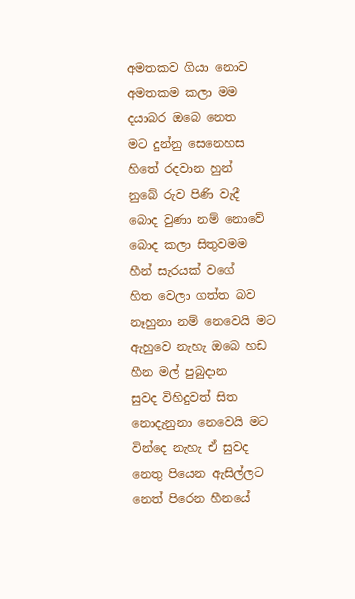අමතකව ගියා නොව
අමතකම කලා මම
දයාබර ඔබෙ නෙත
මට දුන්නු සෙනෙහස
හිතේ රදවාන හුන්
නුබේ රුව පිණි වැදී
බොද වුණා නම් නොවේ
බොද කලා සිතුවමම
හීන් සැරයක් වගේ
හිත වෙලා ගත්ත බව
නෑහුනා නම් නෙවෙයි මට
ඇහුවෙ නැහැ ඔබෙ හඩ
හීන මල් පුබුදාන
සුවද විහිදුවත් සිත
නොදැනුනා නෙවෙයි මට
වින්දෙ නැහැ ඒ සුවද
නෙතු පියෙන ඇසිල්ලට
නෙත් පිරෙන හීනයේ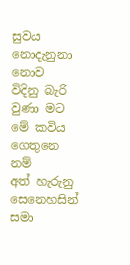සුවය නොදැනුනා නොව
විදිනු බැරි වුණා මට
මේ කවිය ගෙතුනෙ නම්
අත් හැරුනු සෙනෙහසින්
සමා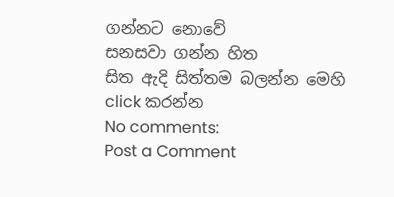ගන්නට නොවේ
සනසවා ගන්න හිත
සිත ඇදි සිත්තම බලන්න මෙහි click කරන්න
No comments:
Post a Comment